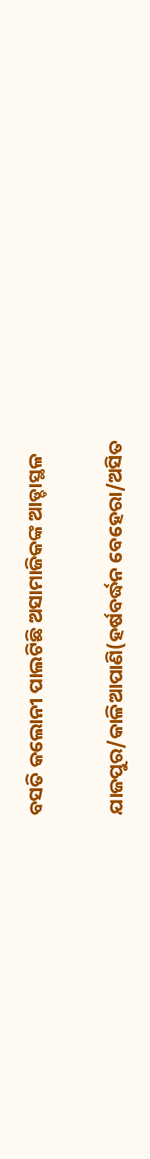ବସତି କଲୋନୀ ପାଲଟିଛି ଅସାମାଜିକଙ୍କ ଆଡ୍ଡାସ୍ଥଳ

ଯାଜପୁର/କାଳିଆପାଣି(ହର୍ଷବର୍ଦ୍ଧନ ବେହେରା/ଅସିତ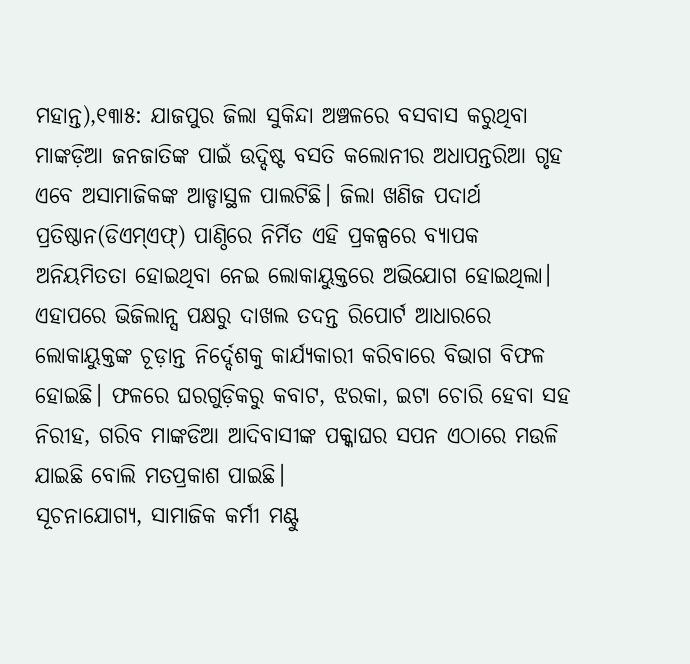ମହାନ୍ତ),୧୩ା୫: ଯାଜପୁର ଜିଲା ସୁକିନ୍ଦା ଅଞ୍ଚଳରେ ବସବାସ କରୁଥିବା ମାଙ୍କଡ଼ିଆ ଜନଜାତିଙ୍କ ପାଇଁ ଉଦ୍ଦିଷ୍ଟ ବସତି କଲୋନୀର ଅଧାପନ୍ତରିଆ ଗୃହ ଏବେ ଅସାମାଜିକଙ୍କ ଆଡ୍ଡାସ୍ଥଳ ପାଲଟିଛି। ଜିଲା ଖଣିଜ ପଦାର୍ଥ ପ୍ରତିଷ୍ଠାନ(ଡିଏମ୍‌ଏଫ୍‌) ପାଣ୍ଠିରେ ନିର୍ମିତ ଏହି ପ୍ରକଳ୍ପରେ ବ୍ୟାପକ ଅନିୟମିତତା ହୋଇଥିବା ନେଇ ଲୋକାୟୁକ୍ତରେ ଅଭିଯୋଗ ହୋଇଥିଲା। ଏହାପରେ ଭିଜିଲାନ୍ସ ପକ୍ଷରୁ ଦାଖଲ ତଦନ୍ତ ରିପୋର୍ଟ ଆଧାରରେ ଲୋକାୟୁକ୍ତଙ୍କ ଚୂଡ଼ାନ୍ତ ନିର୍ଦ୍ଦେଶକୁ କାର୍ଯ୍ୟକାରୀ କରିବାରେ ବିଭାଗ ବିଫଳ ହୋଇଛି। ଫଳରେ ଘରଗୁଡ଼ିକରୁ କବାଟ, ଝରକା, ଇଟା ଚୋରି ହେବା ସହ ନିରୀହ, ଗରିବ ମାଙ୍କଡିଆ ଆଦିବାସୀଙ୍କ ପକ୍କାଘର ସପନ ଏଠାରେ ମଉଳି ଯାଇଛି ବୋଲି ମତପ୍ରକାଶ ପାଇଛି।
ସୂଚନାଯୋଗ୍ୟ, ସାମାଜିକ କର୍ମୀ ମଣ୍ଟୁ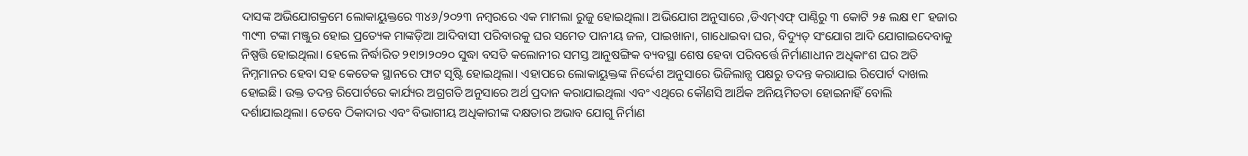ଦାସଙ୍କ ଅଭିଯୋଗକ୍ରମେ ଲୋକାୟୁକ୍ତରେ ୩୪୬/୨୦୨୩ ନମ୍ବରରେ ଏକ ମାମଲା ରୁଜୁ ହୋଇଥିଲା। ଅଭିଯୋଗ ଅନୁସାରେ ,ଡିଏମ୍‌ଏଫ୍‌ ପାଣ୍ଠିରୁ ୩ କୋଟି ୨୫ ଲକ୍ଷ ୧୮ ହଜାର ୩୯୩ ଟଙ୍କା ମଞ୍ଜୁର ହୋଇ ପ୍ରତ୍ୟେକ ମାଙ୍କଡ଼ିଆ ଆଦିବାସୀ ପରିବାରକୁ ଘର ସମେତ ପାନୀୟ ଜଳ, ପାଇଖାନା, ଗାଧୋଇବା ଘର, ବିଦ୍ୟୁତ୍‌ ସଂଯୋଗ ଆଦି ଯୋଗାଇଦେବାକୁ ନିଷ୍ପତ୍ତି ହୋଇଥିଲା। ହେଲେ ନିର୍ଦ୍ଧାରିତ ୨୧ା୨ା୨୦୨୦ ସୁଦ୍ଧା ବସତି କଲୋନୀର ସମସ୍ତ ଆନୁଷଙ୍ଗିକ ବ୍ୟବସ୍ଥା ଶେଷ ହେବା ପରିବର୍ତ୍ତେ ନିର୍ମାଣାଧୀନ ଅଧିକାଂଶ ଘର ଅତି ନିମ୍ନମାନର ହେବା ସହ କେତେକ ସ୍ଥାନରେ ଫାଟ ସୃଷ୍ଟି ହୋଇଥିଲା। ଏହାପରେ ଲୋକାୟୁକ୍ତଙ୍କ ନିର୍ଦ୍ଦେଶ ଅନୁସାରେ ଭିଜିଲାନ୍ସ ପକ୍ଷରୁ ତଦନ୍ତ କରାଯାଇ ରିପୋର୍ଟ ଦାଖଲ ହୋଇଛି। ଉକ୍ତ ତଦନ୍ତ ରିପୋର୍ଟରେ କାର୍ଯ୍ୟର ଅଗ୍ରଗତି ଅନୁସାରେ ଅର୍ଥ ପ୍ରଦାନ କରାଯାଇଥିଲା ଏବଂ ଏଥିରେ କୌଣସି ଆର୍ଥିକ ଅନିୟମିତତା ହୋଇନାହିଁ ବୋଲି ଦର୍ଶାଯାଇଥିଲା। ତେବେ ଠିକାଦାର ଏବଂ ବିଭାଗୀୟ ଅଧିକାରୀଙ୍କ ଦକ୍ଷତାର ଅଭାବ ଯୋଗୁ ନିର୍ମାଣ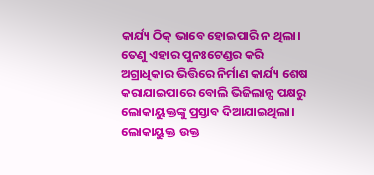କାର୍ଯ୍ୟ ଠିକ୍‌ ଭାବେ ହୋଇପାରି ନ ଥିଲା। ତେଣୁ ଏହାର ପୁନଃଟେଣ୍ଡର କରି ଅଗ୍ରାଧିକାର ଭିତ୍ତିରେ ନିର୍ମାଣ କାର୍ଯ୍ୟ ଶେଷ କରାଯାଇପାରେ ବୋଲି ଭିଜିଲାନ୍ସ ପକ୍ଷରୁ ଲୋକାୟୁକ୍ତଙ୍କୁ ପ୍ରସ୍ତାବ ଦିଆଯାଇଥିଲା। ଲୋକାୟୁକ୍ତ ଉକ୍ତ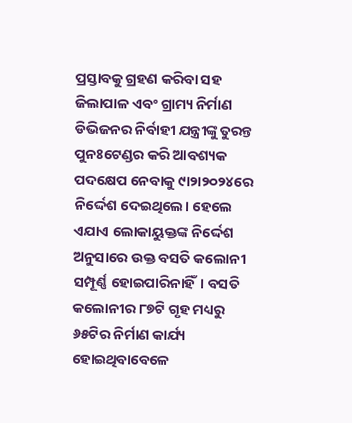ପ୍ରସ୍ତାବକୁ ଗ୍ରହଣ କରିବା ସହ ଜିଲାପାଳ ଏବଂ ଗ୍ରାମ୍ୟ ନିର୍ମାଣ ଡିଭିଜନର ନିର୍ବାହୀ ଯନ୍ତ୍ରୀଙ୍କୁ ତୁରନ୍ତ ପୁନଃଟେଣ୍ଡର କରି ଆବଶ୍ୟକ ପଦକ୍ଷେପ ନେବାକୁ ୯ା୨ା୨୦୨୪ରେ ନିର୍ଦ୍ଦେଶ ଦେଇଥିଲେ। ହେଲେ ଏଯାଏ ଲୋକାୟୁକ୍ତଙ୍କ ନିର୍ଦ୍ଦେଶ ଅନୁସାରେ ଉକ୍ତ ବସତି କଲୋନୀ ସମ୍ପୂର୍ଣ୍ଣ ହୋଇପାରିନାହିଁ। ବସତି କଲୋନୀର ୮୭ଟି ଗୃହ ମଧ୍ୟରୁ ୬୫ଟିର ନିର୍ମାଣ କାର୍ଯ୍ୟ ହୋଇଥିବାବେଳେ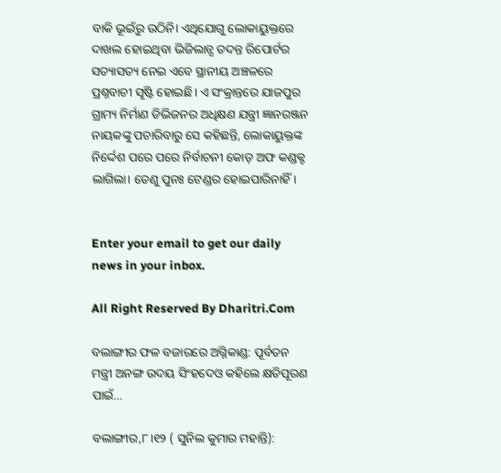ବାକି ଭୂଇଁରୁ ଉଠିନି। ଏଥିଯୋଗୁ ଲୋକାୟୁକ୍ତରେ ଦାଖଲ ହୋଇଥିବା ଭିଜିଲାନ୍ସ ତଦନ୍ତ ରିପୋର୍ଟର ସତ୍ୟାସତ୍ୟ ନେଇ ଏବେ ସ୍ଥାନୀୟ ଅଞ୍ଚଳରେ ପ୍ରଶ୍ନବାଚୀ ସୃଷ୍ଟି ହୋଇଛି। ଏ ସଂକ୍ରାନ୍ତରେ ଯାଜପୁର ଗ୍ରାମ୍ୟ ନିର୍ମାଣ ଡିଭିଜନର ଅଧିକ୍ଷଣ ଯନ୍ତ୍ରୀ ଜ୍ଞାନରଞ୍ଜନ ନାୟକଙ୍କୁ ପଚାରିବାରୁ ସେ କହିଛନ୍ତି, ଲୋକାୟୁକ୍ତଙ୍କ ନିର୍ଦ୍ଦେଶ ପରେ ପରେ ନିର୍ବାଚନୀ କୋଡ୍‌ ଅଫ କଣ୍ଡକ୍ଟ ଲାଗିଲା। ତେଣୁ ପୁନଃ ଟେଣ୍ଡର ହୋଇପାରିନାହିଁ।


Enter your email to get our daily news in your inbox.

All Right Reserved By Dharitri.Com

ବଲାଙ୍ଗୀର ଫଳ ବଜାରରେ ଅଗ୍ନିକାଣ୍ଡ: ପୂର୍ବତନ ମନ୍ତ୍ରୀ ଅନଙ୍ଗ ଉଦୟ ସିଂହଦେଓ କହିଲେ କ୍ଷତିପୂରଣ ପାଇଁ…

ବଲାଙ୍ଗୀର,୮।୧୨ ( ସୁନିଲ କୁମାର ମହାନ୍ତି):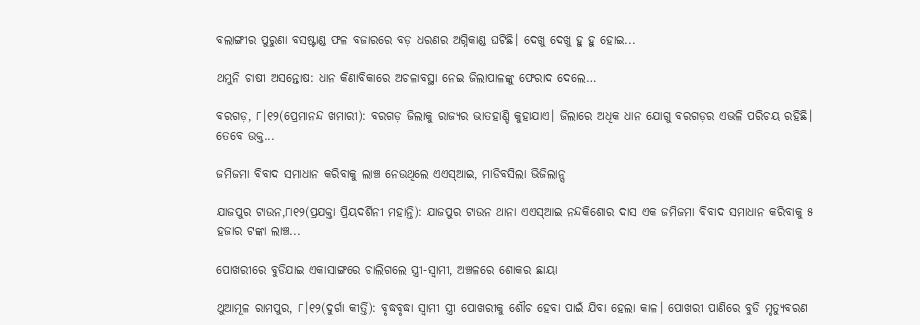ବଲାଙ୍ଗୀର ପୁରୁଣା ବସଷ୍ଟାଣ୍ଡ ଫଳ ବଜାରରେ ବଡ଼ ଧରଣର ଅଗ୍ନିକାଣ୍ଡ ଘଟିଛି। ଦେଖୁ ଦେଖୁ ହୁ ହୁ ହୋଇ...

ଥମୁନି ଚାଷୀ ଅସନ୍ତୋଷ: ଧାନ କିଣାବିକାରେ ଅଚଳାବସ୍ଥା ନେଇ ଜିଲାପାଳଙ୍କୁ ଫେରାଦ ଦେଲେ…

ବରଗଡ଼, ୮।୧୨(ପ୍ରେମାନନ୍ଦ ଖମାରୀ): ବରଗଡ଼ ଜିଲାକୁ ରାଜ୍ୟର ଭାତହାଣ୍ଡି କୁହାଯାଏ। ଜିଲାରେ ଅଧିକ ଧାନ ଯୋଗୁ ବରଗଡ଼ର ଏଭଳି ପରିଚୟ ରହିଛି। ତେବେ ଉକ୍ତ...

ଜମିଜମା ବିବାଦ ସମାଧାନ କରିବାକୁ ଲାଞ୍ଚ ନେଉଥିଲେ ଏଏସ୍‌ଆଇ, ମାଡିବସିଲା ଭିଜିଲାନ୍ସ

ଯାଜପୁର ଟାଉନ,୮ା୧୨(ପ୍ରଯକ୍ତା ପ୍ରିୟଦର୍ଶିନୀ ମହାନ୍ତି): ଯାଜପୁର ଟାଉନ ଥାନା ଏଏସ୍‌ଆଇ ନନ୍ଦକିଶୋର ଦାସ ଏକ ଜମିଜମା ବିବାଦ ସମାଧାନ କରିବାକୁ ୫ ହଜାର ଟଙ୍କା ଲାଞ୍ଚ...

ପୋଖରୀରେ ବୁଡିଯାଇ ଏକାସାଙ୍ଗରେ ଚାଲିଗଲେ ସ୍ତ୍ରୀ-ସ୍ବାମୀ, ଅଞ୍ଚଳରେ ଶୋକର ଛାୟା

ଥୁଆମୂଳ ରାମପୁର, ୮।୧୨(ଦୁର୍ଗା କୀର୍ତ୍ତି): ବୃଦ୍ଧବୃଦ୍ଧା ସ୍ବାମୀ ସ୍ତ୍ରୀ ପୋଖରୀକୁ ଶୌଚ ହେବା ପାଇଁ ଯିବା ହେଲା କାଳ। ପୋଖରୀ ପାଣିରେ ବୁଡି ମୃତ୍ୟୁବରଣ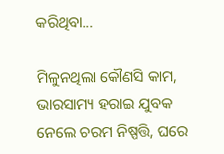କରିଥିବା...

ମିଳୁନଥିଲା କୌଣସି କାମ, ଭାରସାମ୍ୟ ହରାଇ ଯୁବକ ନେଲେ ଚରମ ନିଷ୍ପତ୍ତି, ଘରେ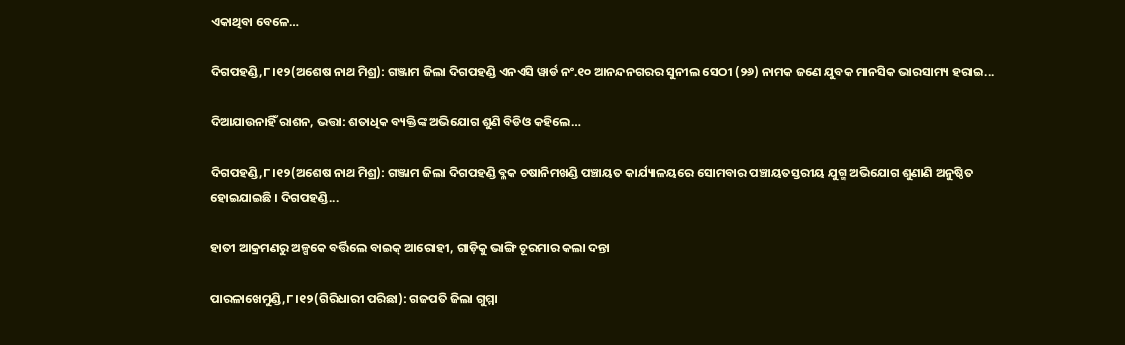ଏକାଥିବା ବେଳେ…

ଦିଗପହଣ୍ଡି,୮।୧୨(ଅଶେଷ ନାଥ ମିଶ୍ର): ଗଞ୍ଜାମ ଜିଲା ଦିଗପହଣ୍ଡି ଏନଏସି ୱାର୍ଡ ନଂ.୧୦ ଆନନ୍ଦନଗରର ସୁନୀଲ ସେଠୀ (୨୬) ନାମକ ଜଣେ ଯୁବକ ମାନସିକ ଭାରସାମ୍ୟ ହରାଇ...

ଦିଆଯାଉନାହିଁ ରାଶନ, ଭତ୍ତା: ଶତାଧିକ ବ୍ୟକ୍ତିଙ୍କ ଅଭିଯୋଗ ଶୁଣି ବିଡିଓ କହିଲେ…

ଦିଗପହଣ୍ଡି,୮।୧୨(ଅଶେଷ ନାଥ ମିଶ୍ର): ଗଞ୍ଜାମ ଜିଲା ଦିଗପହଣ୍ଡି ବ୍ଳକ ଚଷାନିମଖଣ୍ଡି ପଞ୍ଚାୟତ କାର୍ଯ୍ୟାଳୟରେ ସୋମବାର ପଞ୍ଚାୟତସ୍ତରୀୟ ଯୁଗ୍ମ ଅଭିଯୋଗ ଶୁଣାଣି ଅନୁଷ୍ଠିତ ହୋଇଯାଇଛି । ଦିଗପହଣ୍ଡି...

ହାତୀ ଆକ୍ରମଣରୁ ଅଳ୍ପକେ ବର୍ତ୍ତିଲେ ବାଇକ୍ ଆରୋହୀ, ଗାଡ଼ିକୁ ଭାଙ୍ଗି ଚୂରମାର କଲା ଦନ୍ତା

ପାରଳାଖେମୁଣ୍ଡି,୮।୧୨(ଗିରିଧାରୀ ପରିଛା): ଗଜପତି ଜିଲା ଗୁମ୍ମା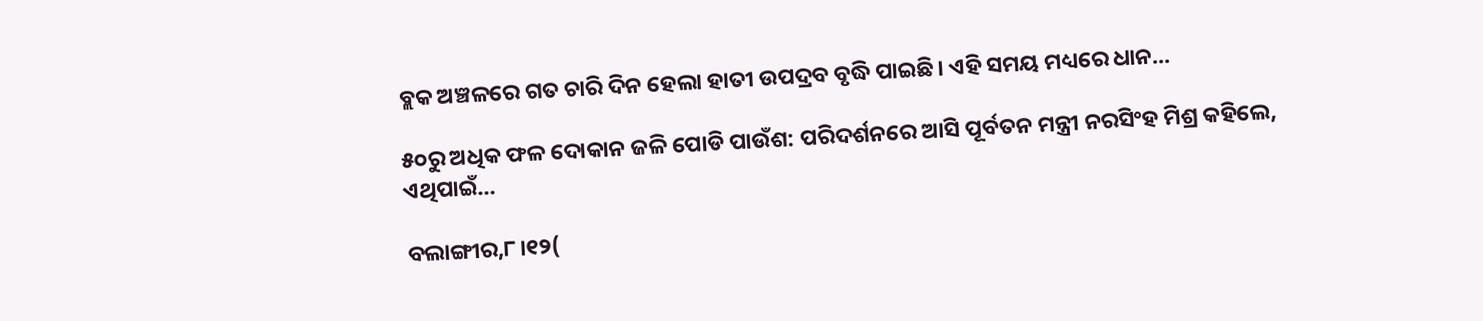ବ୍ଲକ ଅଞ୍ଚଳରେ ଗତ ଚାରି ଦିନ ହେଲା ହାତୀ ଉପଦ୍ରବ ବୃଦ୍ଧି ପାଇଛି। ଏହି ସମୟ ମଧ୍ୟରେ ଧାନ...

୫୦ରୁ ଅଧିକ ଫଳ ଦୋକାନ ଜଳି ପୋଡି ପାଉଁଶ: ପରିଦର୍ଶନରେ ଆସି ପୂର୍ବତନ ମନ୍ତ୍ରୀ ନରସିଂହ ମିଶ୍ର କହିଲେ, ଏଥିପାଇଁ…

ବଲାଙ୍ଗୀର,୮।୧୨(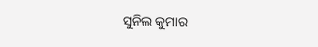ସୁନିଲ କୁମାର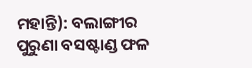ମହାନ୍ତି): ବଲାଙ୍ଗୀର ପୁରୁଣା ବସଷ୍ଟାଣ୍ଡ ଫଳ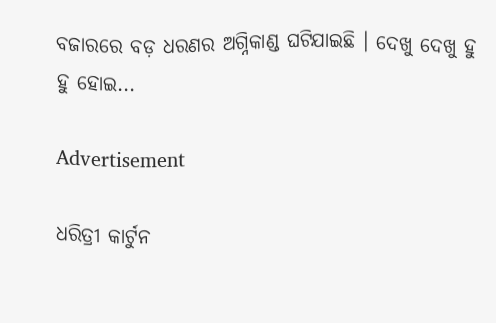ବଜାରରେ ବଡ଼ ଧରଣର ଅଗ୍ନିକାଣ୍ଡ ଘଟିଯାଇଛି । ଦେଖୁ ଦେଖୁ ହୁ ହୁ ହୋଇ...

Advertisement

ଧରିତ୍ରୀ କାର୍ଟୁନ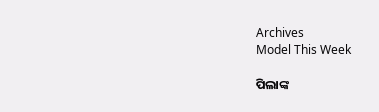Archives
Model This Week

ପିଲାଙ୍କ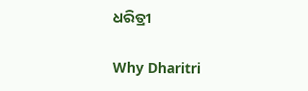ଧରିତ୍ରୀ

Why Dharitri